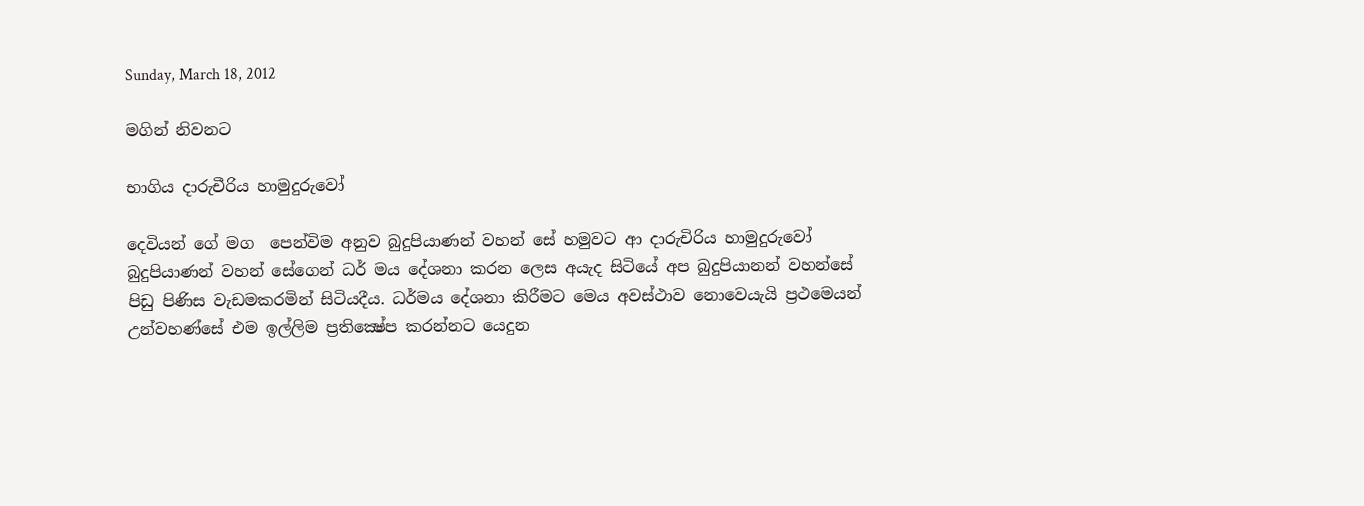Sunday, March 18, 2012

මගින් නිවනට

භාගිය දාරුචීරිය හාමුදුරු‍‍වෝ

දෙවියන්‍ ගේ මග ‍ පෙන්විම අනුව බුදුපියාණන් වහන්‍ සේ හමුවට ආ දාරුචිරිය හාමුදුරු‍වෝ බුදුපියාණන් වහන්‍ සේගෙන් ධර් මය ‍දේශනා කරන ‍‍‍ලෙස අයැද සිටි‍යේ අප බුදුපියානන් වහන්‍සේ පිඩු පිණිස වැඩමකරමින් සිටියදීය. ධර්මය ‍දේශනා කිරීමට මෙය අවස්ථාව ‍නොවෙයැයි ප්‍රථමෙයන් උන්වහණ්සේ එම ඉල්ලිම ප්‍රතික්‍ෂේප කරන්නට ‍යෙදුන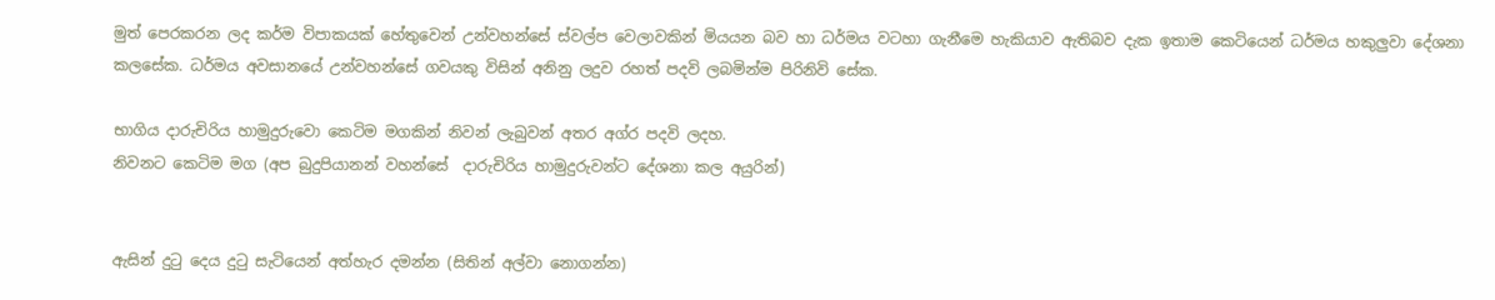මුත් ‍පෙරකරන ලද කර්ම විපාකයක් හේතු‍‍වෙන් උන්වහන්සේ ස්වල්ප ‍වෙලාවකින් මියයන බව හා ධර්මය වටහා ගැනී‍මෙ හැකියාව ඇතිබව දැක ඉතාම ‍කෙටියෙන් ධර්මය හකුලුවා ‍දේශනා කල‍සේක. ධර්මය අවසාන‍යේ උන්වහන්සේ ගවයකු විසින් අනිනු ලදුව රහත් පදවි ලබමින්ම පිරි‍නිවි ‍සේක.

භාගිය දාරුචිරිය හාමුදුරු‍වො කෙටිම මගකින් නිවන් ලැබුවන් අතර අග්ර පදවි ලදහ.
නිවනට ‍‍කෙටිම මග (අප බුදුපියානන් වහන්සේ  දාරුචිරිය හාමුදුරුවන්ට ‍‍‍දේශනා කල අයුරින්)


ඇසින් දුටු දෙය දුටු සැටි‍යෙන් අත්හැර දමන්න (සිතින් අල්වා ‍නොගන්න)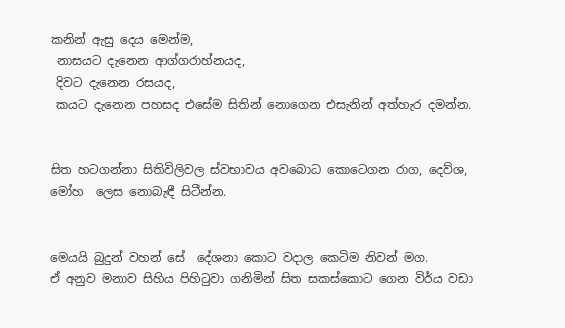කනින් ඇසු ‍‍‍දෙය මෙන්ම,
 නාසයට දැනෙන ආග්ගරාහ්නයද,
 දිවට දැනෙන රසයද,
 කයට දැ‍නෙන පහසද එ‍‍සේම සිතින් ‍‍නොගෙන එසැනින් අත්හැර දමන්න.


සිත හටගන්නා සිතිවිලිවල ස්වභාවය අව‍බොධ ‍‍කොටෙගන රාග, දෙව්ශ, මෝහ  ‍ලෙස නොබැඳී සිටීන්න.


මෙයයි බුදුන් වහන්‍ සේ  දේශනා කොට වදාල ‍කෙටිම නිවන් මග.
ඒ අනුව මනාව සිහිය පිහිටුවා ගනිමින් සිත සකස්කොට ගෙන විර්ය වඩා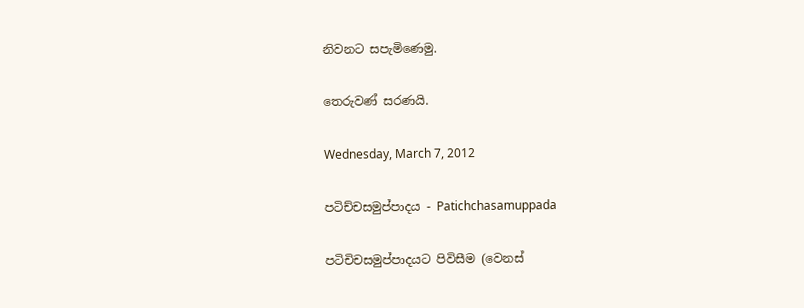නිවනට සපැමිණෙමු.

තෙරුවණ් සරණයි.

Wednesday, March 7, 2012

පටිච්චසමුප්පාදය - Patichchasamuppada

පටිචිචසමුප්පාදයට පිවිසීම (වෙනස්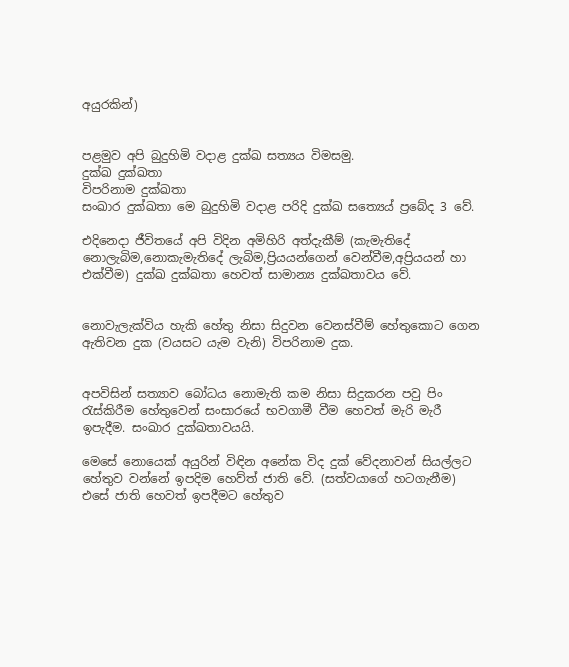අයුරකින්)


පළමුව අපි බුදුහිමි වදාළ දුක්ඛ සත්‍යය විමසමු.
දුක්ඛ දුක්ඛතා
විපරිනාම දුක්ඛතා
සංඛාර දුක්ඛතා මෙ බුදුහිමි වදාළ පරිදි දුක්ඛ සත්‍යෙය් ප්‍රබේද 3 වේ.

එදිනෙදා ජීවිතයේ අපි විදින අමිහිරි අත්දැකීම් (කැමැතිදේ නොලැබිම,නොකැමැතිදේ ලැබිම,ප්‍රියයන්ගෙන් වෙන්වීම,අප්‍රියයන් හා එක්වීම) දුක්ඛ දුක්ඛතා හෙවත් සාමාන්‍ය දුක්ඛතාවය වේ.


නොවැලැක්විය හැකි හේතු නිසා සිදුවන වෙනස්වීම් හේතුකොට ගෙන ඇතිවන දුක (වයසට යැම වැනි) විපරිනාම දුක.


අපවිසින් සත්‍යාව බෝධය නොමැති කම නිසා සිදුකරන පවු පිං රැස්කිරීම හේතුවෙන් සංසාරයේ භවගාමී වීම හෙවත් මැරි මැරී ඉපැදීම. සංඛාර දුක්ඛතාවයයි.

මෙසේ නොයෙක් අයුරින් විඳින අනේක විද දුක් වේදනාවන් සියල්ලට හේතුව වන්නේ ඉපදිම හෙව්ත් ජාති වේ. (සත්වයාගේ හටගැනීම)
එසේ ජාති හෙවත් ඉපදීමට හේතුව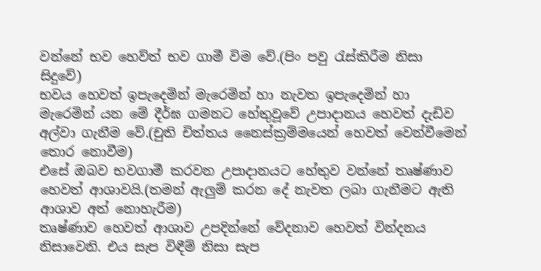වන්නේ භව හෙව්ත් භව ගාමී විම වේ.(පිං පවු රැස්කිරීම නිසා සිදුවේ)
භවය හෙවත් ඉපැදෙමින් මැරෙමින් හා නැවත ඉපැදෙමින් හා මැරෙමින් යන මේ දීර්ඝ ගමනට හේතුවූවේ උපාදානය හෙවත් දැඩිව අල්වා ගැනීම වේ.(චුති චිත්තය නෛස්ක්‍රම්මයෙන් හෙවත් වෙන්වීමෙන් තොර නොවීම)
එසේ ඔබව භවගාමී කරවන උපාදානයට හේතුව වන්නේ තෘෂ්ණාව හෙවත් ආශාවයි.(තමන් ඇලුම් කරන දේ නැවත ලබා ගැනීමට ඇති ආශාව අත් නොහැරීම)
තෘෂ්ණාව හෙවත් ආශාව උපදින්නේ වේදනාව හෙවත් වින්දනය නිසාවෙනි. එය සැප විඳීම් නිසා සැප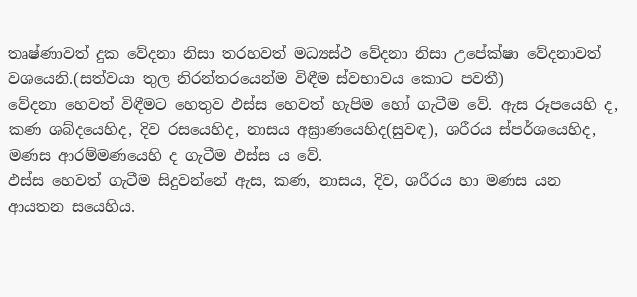තෘෂ්ණාවත් දුක වේදනා නිසා තරහවත් මධ්‍යස්ථ වේදනා නිසා උපේක්ෂා වේදනාවත් වශයෙනි.(සත්වයා තුල නිරන්තරයෙන්ම විඳීම ස්වභාවය කොට පවතී)
වේදනා හෙවත් විඳීමට හෙතුව ඵස්ස හෙවත් හැපිම හෝ ගැටීම වේ. ඇස රූපයෙහි ද, කණ ශබ්දයෙහිද, දිව රසයෙහිද, නාසය අඝ්‍රාණ‍යෙහිද(සුවඳ), ශරීරය ස්පර්ශයෙහිද, මණස ආරම්මණයෙහි ද ගැටීම ඵස්ස ය වේ.
ඵස්ස හෙවත් ගැටීම සිදුවන්නේ ඇස, කණ, නාසය, දිව, ශරීරය හා මණස යන ආයතන සයෙහිය.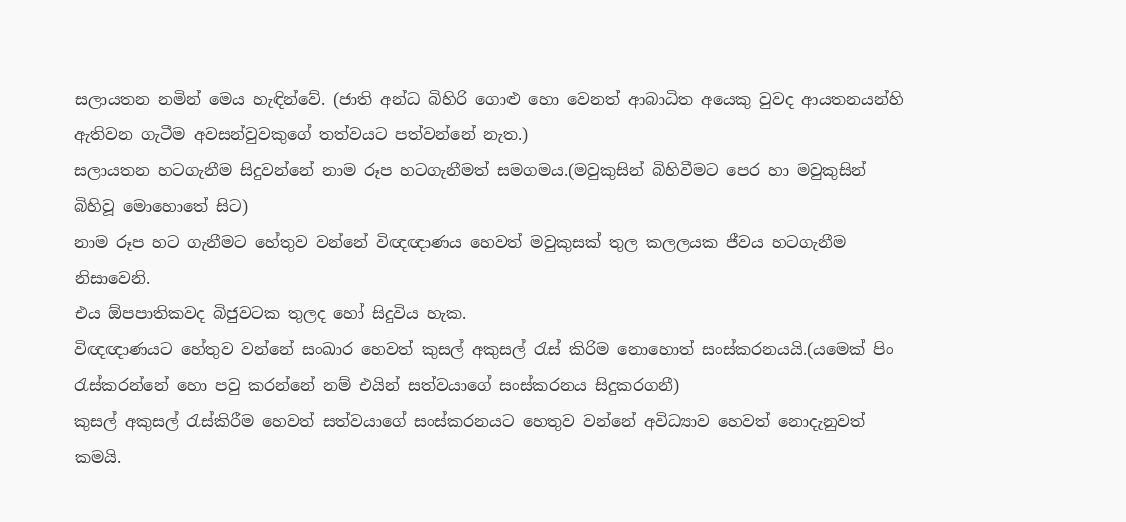සලායතන නමින් මෙය හැඳින්වේ. (ජාති අන්ධ බිහිරි ගොළු හො වෙනත් ආබාධිත අයෙකු වුවද ආයතනයන්හි ඇතිවන ගැටීම අවසන්වුවකුගේ තත්වයට පත්වන්නේ නැත.)
සලායතන හටගැනීම සිදුවන්නේ නාම රූප හටගැනීමත් සමගමය.(මවුකුසින් බිහිවීමට පෙර හා මවුකුසින් බිහිවූ මොහොතේ සිට)
නාම රූප හට ගැනීමට හේතුව වන්නේ වි‍ඥඥාණය හෙවත් මවුකුසක් තුල කලලයක ජීවය හටගැනීම නිසාවෙනි.
එය ඕපපාතිකවද බිජුවටක තුලද හෝ සිදුවිය හැක.
විඥඥාණයට හේතුව වන්නේ සංඛාර හෙවත් කුසල් අකුසල් රැස් කිරිම නොහොත් සංස්කරනයයි.(යමෙක් පිං රැස්කරන්නේ හො පවු කරන්නේ නම් එයින් සත්වයාගේ සංස්කරනය සිදුකරගනී)
කුසල් අකුසල් රැස්කිරීම හෙවත් සත්වයාගේ සංස්කරනයට හෙතුව වන්නේ අවිධ්‍යාව හෙවත් නොදැනුවත් කමයි.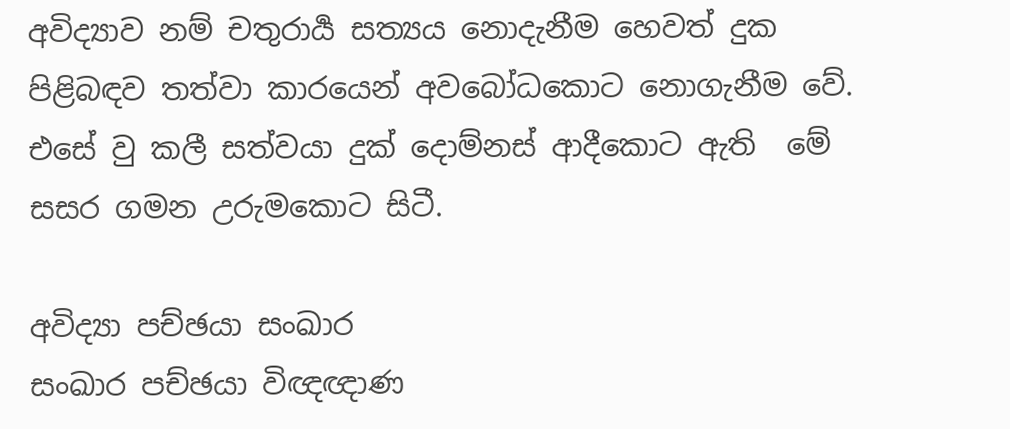අවිද්‍යාව නම් චතුරාර්‍ය සත්‍යය නොදැනීම හෙවත් දුක පිළිබඳව තත්වා කාරයෙන් අවබෝධකොට නොගැනීම වේ. එසේ වු කලී සත්වයා දුක් දොම්නස් ආදීකොට ඇති  මේ සසර ගමන උරුමකොට සිටී.

අවිද්‍යා පච්ඡයා සංඛාර
සංඛාර පච්ඡයා විඥඥාණ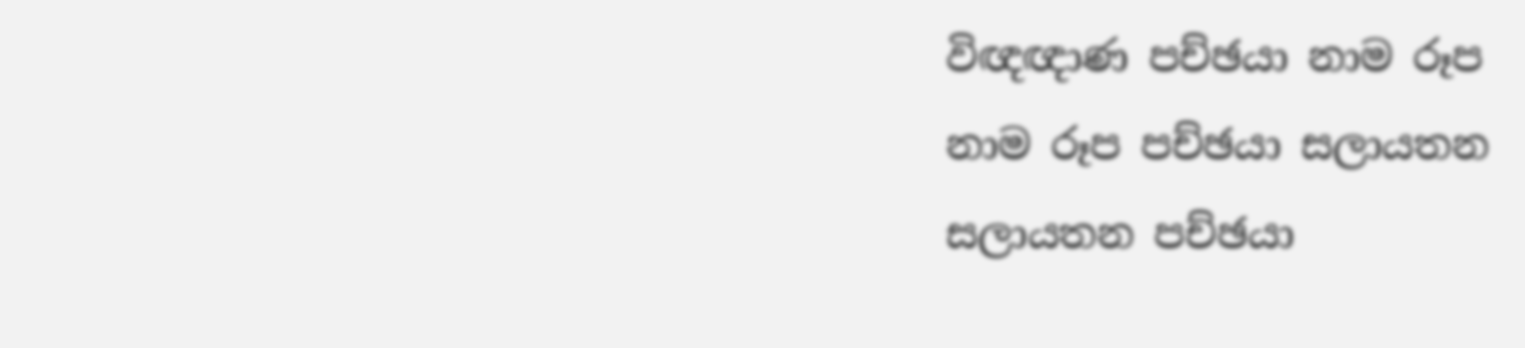විඥඥාණ පච්ඡයා නාම රූප
නාම රූප පච්ඡයා සලායතන
සලායතන පච්ඡයා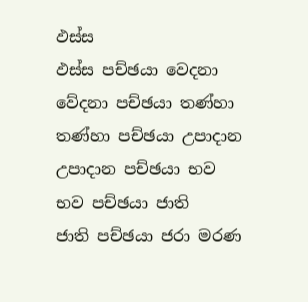ඵස්ස
ඵස්ස පච්ඡයා වෙදනා
වේදනා පච්ඡයා තණ්හා
තණ්හා පච්ඡයා උපාදාන
උපාදාන පච්ඡයා භව
භව පච්ඡයා ජාති
ජාති පච්ඡයා ජරා මරණ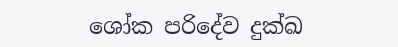ශෝක පරිදේව දුක්ඛ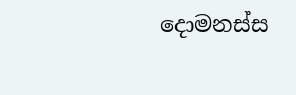දොමනස්ස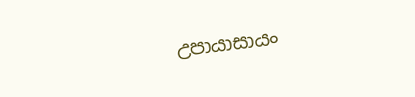උපායාසායං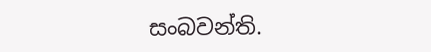සංබවන්ති.